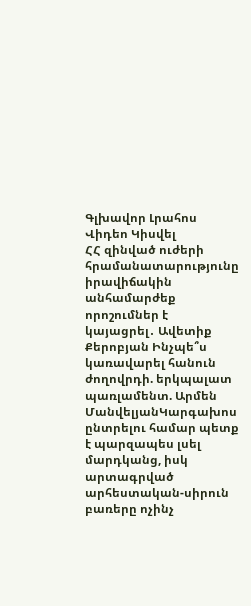Գլխավոր Լրահոս Վիդեո Կիսվել
ՀՀ զինված ուժերի հրամանատարությունը իրավիճակին անհամարժեք որոշումներ է կայացրել․ Ավետիք Քերոբյան Ինչպե՞ս կառավարել հանուն ժողովրդի. երկպալատ պառլամենտ. Արմեն ՄանվելյանԿարգախոս ընտրելու համար պետք է պարզապես լսել մարդկանց, իսկ արտագրված արհեստական-սիրուն բառերը ոչինչ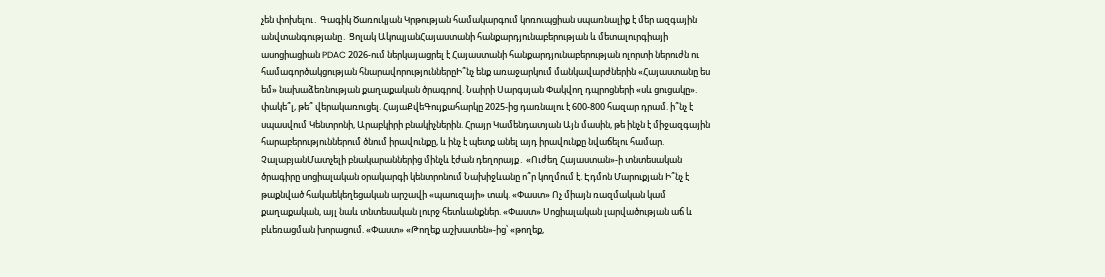չեն փոխելու․ Գագիկ Ծառուկյան Կրթության համակարգում կոռուպցիան սպառնալիք է մեր ազգային անվտանգությանը․ Ցոլակ ԱկոպյանՀայաստանի հանքարդյունաբերության և մետալուրգիայի ասոցիացիան PDAC 2026-ում ներկայացրել է Հայաստանի հանքարդյունաբերության ոլորտի ներուժն ու համագործակցության հնարավորություններըԻ՞նչ ենք առաջարկում մանկավարժներին «Հայաստանը ես եմ» նախաձեռնության քաղաքական ծրագրով. Նաիրի Սարգսյան Փակվող դպրոցների «սև ցուցակը». փակե՞լ, թե՞ վերակառուցել. ՀայաՔվեԳույքահարկը 2025-ից դառնալու է 600-800 հազար դրամ. ի՞նչ է սպասվում Կենտրոնի, Արաբկիրի բնակիչներին. Հրայր Կամենդատյան Այն մասին, թե ինչն է միջազգային հարաբերություններում ծնում իրավունքը, և ինչ է պետք անել այդ իրավունքը նվաճելու համար. ՉալաբյանՄատչելի բնակարաններից մինչև էժան դեղորայք․ «Ուժեղ Հայաստան»-ի տնտեսական ծրագիրը սոցիալական օրակարգի կենտրոնում Նախիջևանը ո՞ր կողմում է. Էդմոն Մարուքյան Ի՞նչ է թաքնված հակաեկեղեցական արշավի «պաուզայի» տակ. «Փաստ» Ոչ միայն ռազմական կամ քաղաքական, այլ նաև տնտեսական լուրջ հետևանքներ. «Փաստ» Սոցիալական լարվածության աճ և բևեռացման խորացում. «Փաստ» «Թողեք աշխատեն»-ից՝ «թողեք,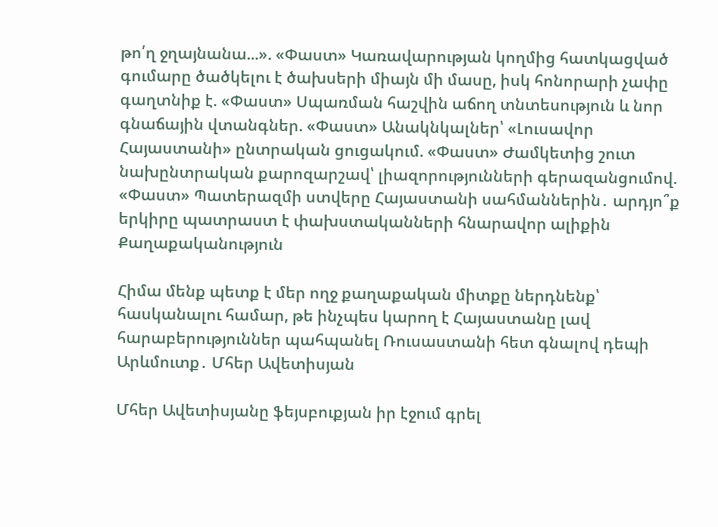թո՛ղ ջղայնանա...». «Փաստ» Կառավարության կողմից հատկացված գումարը ծածկելու է ծախսերի միայն մի մասը, իսկ հոնորարի չափը գաղտնիք է. «Փաստ» Սպառման հաշվին աճող տնտեսություն և նոր գնաճային վտանգներ. «Փաստ» Անակնկալներ՝ «Լուսավոր Հայաստանի» ընտրական ցուցակում. «Փաստ» Ժամկետից շուտ նախընտրական քարոզարշավ՝ լիազորությունների գերազանցումով. «Փաստ» Պատերազմի ստվերը Հայաստանի սահմաններին․ արդյո՞ք երկիրը պատրաստ է փախստականների հնարավոր ալիքին
Քաղաքականություն

Հիմա մենք պետք է մեր ողջ քաղաքական միտքը ներդնենք՝ հասկանալու համար, թե ինչպես կարող է Հայաստանը լավ հարաբերություններ պահպանել Ռուսաստանի հետ գնալով դեպի Արևմուտք․ Մհեր Ավետիսյան

Մհեր Ավետիսյանը ֆեյսբուքյան իր էջում գրել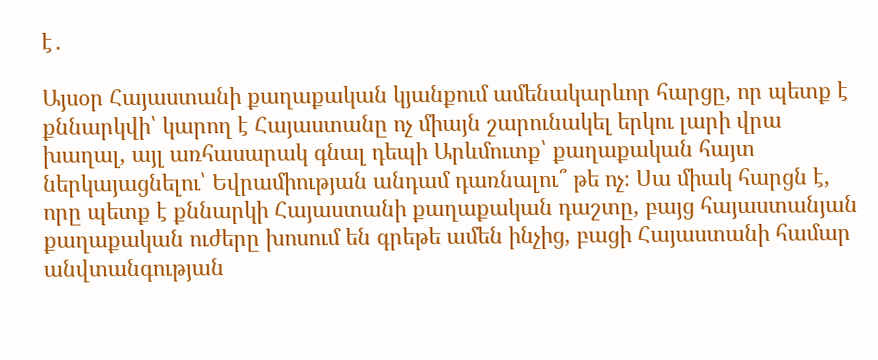է․

Այսօր Հայաստանի քաղաքական կյանքում ամենակարևոր հարցը, որ պետք է քննարկվի՝ կարող է Հայաստանը ոչ միայն շարունակել երկու լարի վրա խաղալ, այլ առհասարակ գնալ դեպի Արևմուտք՝ քաղաքական հայտ ներկայացնելու՝ Եվրամիության անդամ դառնալու՞ թե ոչ։ Սա միակ հարցն է, որը պետք է քննարկի Հայաստանի քաղաքական դաշտը, բայց հայաստանյան քաղաքական ուժերը խոսում են գրեթե ամեն ինչից, բացի Հայաստանի համար անվտանգության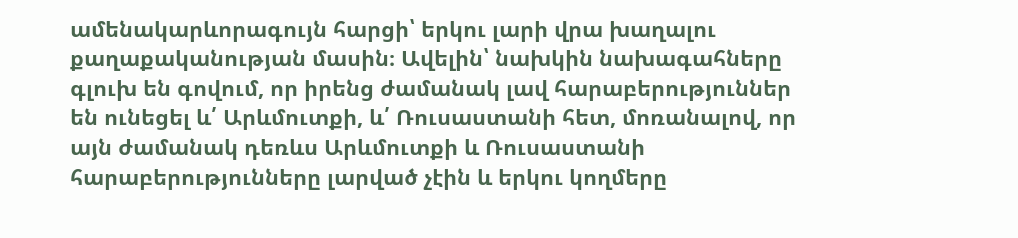ամենակարևորագույն հարցի՝ երկու լարի վրա խաղալու քաղաքականության մասին։ Ավելին՝ նախկին նախագահները գլուխ են գովում, որ իրենց ժամանակ լավ հարաբերություններ են ունեցել և՛ Արևմուտքի, և՛ Ռուսաստանի հետ, մոռանալով, որ այն ժամանակ դեռևս Արևմուտքի և Ռուսաստանի հարաբերությունները լարված չէին և երկու կողմերը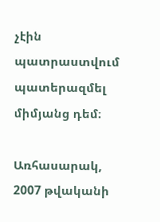չէին պատրաստվում պատերազմել միմյանց դեմ։

Առհասարակ, 2007 թվականի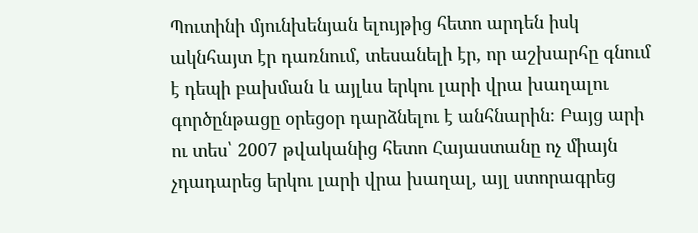Պուտինի մյունխենյան ելույթից հետո արդեն իսկ ակնհայտ էր դառնում, տեսանելի էր, որ աշխարհը գնում է դեպի բախման և այլևս երկու լարի վրա խաղալու գործընթացը օրեցօր դարձնելու է անհնարին։ Բայց արի ու տես՝ 2007 թվականից հետո Հայաստանը ոչ միայն չդադարեց երկու լարի վրա խաղալ, այլ ստորագրեց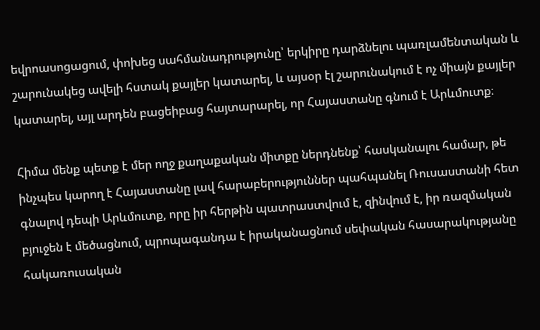եվրոասոցացում, փոխեց սահմանադրությունը՝ երկիրը դարձնելու պառլամենտական և շարունակեց ավելի հստակ քայլեր կատարել, և այսօր էլ շարունակում է ոչ միայն քայլեր կատարել, այլ արդեն բացեիբաց հայտարարել, որ Հայաստանը գնում է Արևմուտք։

Հիմա մենք պետք է մեր ողջ քաղաքական միտքը ներդնենք՝ հասկանալու համար, թե ինչպես կարող է Հայաստանը լավ հարաբերություններ պահպանել Ռուսաստանի հետ գնալով դեպի Արևմուտք, որը իր հերթին պատրաստվում է, զինվում է, իր ռազմական բյուջեն է մեծացնում, պրոպագանդա է իրականացնում սեփական հասարակությանը հակառուսական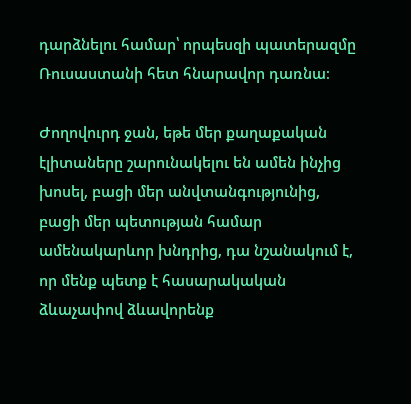դարձնելու համար՝ որպեսզի պատերազմը Ռուսաստանի հետ հնարավոր դառնա։

Ժողովուրդ ջան, եթե մեր քաղաքական էլիտաները շարունակելու են ամեն ինչից խոսել, բացի մեր անվտանգությունից, բացի մեր պետության համար ամենակարևոր խնդրից, դա նշանակում է, որ մենք պետք է հասարակական ձևաչափով ձևավորենք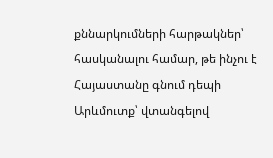քննարկումների հարթակներ՝ հասկանալու համար, թե ինչու է Հայաստանը գնում դեպի Արևմուտք՝ վտանգելով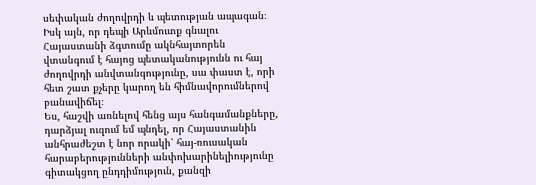սեփական ժողովրդի և պետության ապագան։ Իսկ այն, որ դեպի Արևմուտք գնալու Հայաստանի ձգտումը ակնհայտորեն վտանգում է հայոց պետականությունն ու հայ ժողովրդի անվտանգությունը, սա փաստ է, որի հետ շատ քչերը կարող են հիմնավորումներով բանավիճել։
Ես, հաշվի առնելով հենց այս հանգամանքները, դարձյալ ուզում եմ պնդել, որ Հայաստանին անհրաժեշտ է նոր որակի՝ հայ-ռուսական հարաբերությունների անփոխարինելիությունը գիտակցող ընդդիմություն, քանզի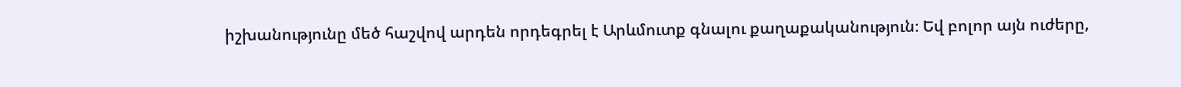իշխանությունը մեծ հաշվով արդեն որդեգրել է Արևմուտք գնալու քաղաքականություն։ Եվ բոլոր այն ուժերը,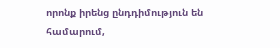որոնք իրենց ընդդիմություն են համարում,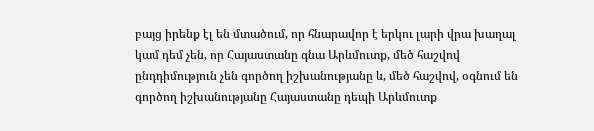բայց իրենք էլ են մտածում, որ հնարավոր է երկու լարի վրա խաղալ կամ դեմ չեն, որ Հայաստանը գնա Արևմուտք, մեծ հաշվով ընդդիմություն չեն գործող իշխանությանը և, մեծ հաշվով, օգնում են գործող իշխանությանը Հայաստանը դեպի Արևմուտք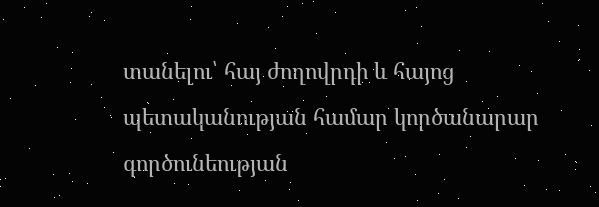տանելու՝ հայ ժողովրդի և հայոց պետականության համար կործանարար գործունեության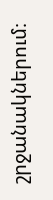շրջանակներում։